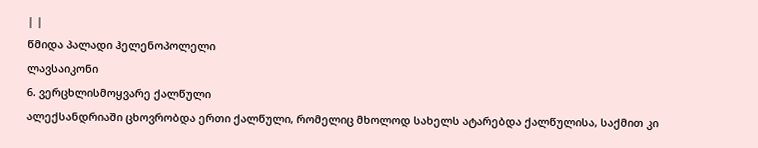| |
წმიდა პალადი ჰელენოპოლელი
ლავსაიკონი
6. ვერცხლისმოყვარე ქალწული
ალექსანდრიაში ცხოვრობდა ერთი ქალწული, რომელიც მხოლოდ სახელს ატარებდა ქალწულისა, საქმით კი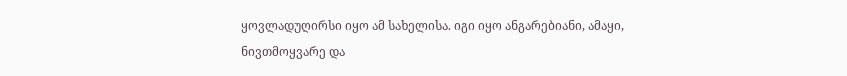ყოვლადუღირსი იყო ამ სახელისა. იგი იყო ანგარებიანი, ამაყი, ნივთმოყვარე და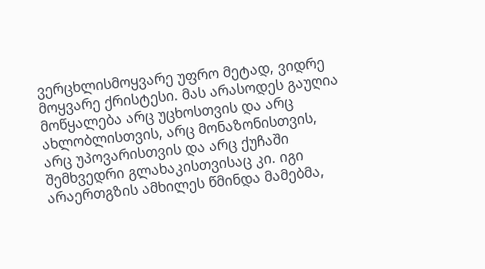ვერცხლისმოყვარე უფრო მეტად, ვიდრე მოყვარე ქრისტესი. მას არასოდეს გაუღია მოწყალება არც უცხოსთვის და არც ახლობლისთვის, არც მონაზონისთვის, არც უპოვარისთვის და არც ქუჩაში შემხვედრი გლახაკისთვისაც კი. იგი არაერთგზის ამხილეს წმინდა მამებმა,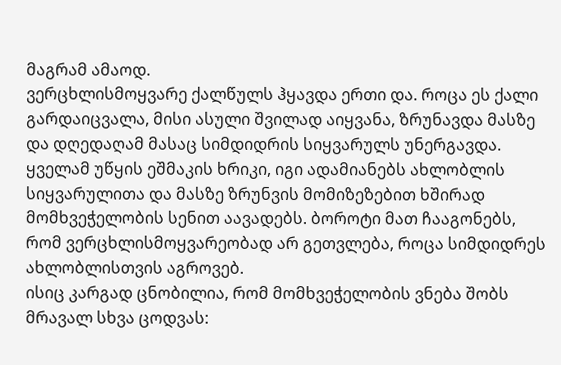მაგრამ ამაოდ.
ვერცხლისმოყვარე ქალწულს ჰყავდა ერთი და. როცა ეს ქალი გარდაიცვალა, მისი ასული შვილად აიყვანა, ზრუნავდა მასზე და დღედაღამ მასაც სიმდიდრის სიყვარულს უნერგავდა.
ყველამ უწყის ეშმაკის ხრიკი, იგი ადამიანებს ახლობლის სიყვარულითა და მასზე ზრუნვის მომიზეზებით ხშირად მომხვეჭელობის სენით აავადებს. ბოროტი მათ ჩააგონებს, რომ ვერცხლისმოყვარეობად არ გეთვლება, როცა სიმდიდრეს ახლობლისთვის აგროვებ.
ისიც კარგად ცნობილია, რომ მომხვეჭელობის ვნება შობს მრავალ სხვა ცოდვას: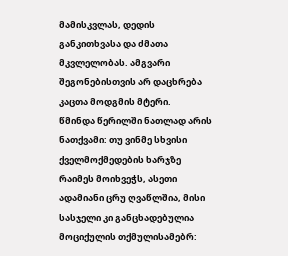მამისკვლას, დედის განკითხვასა და ძმათა მკვლელობას. ამგვარი შეგონებისთვის არ დაცხრება კაცთა მოდგმის მტერი.
წმინდა წერილში ნათლად არის ნათქვამი: თუ ვინმე სხვისი ქველმოქმედების ხარჯზე რაიმეს მოიხვეჭს, ასეთი ადამიანი ცრუ ღვაწლშია, მისი სასჯელი კი განცხადებულია მოციქულის თქმულისამებრ: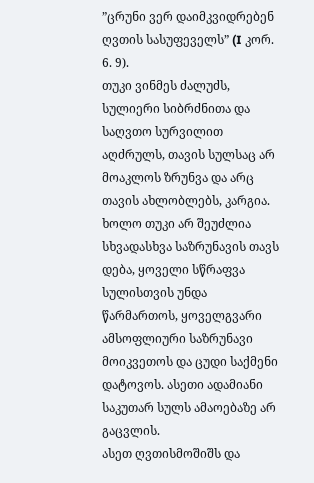”ცრუნი ვერ დაიმკვიდრებენ ღვთის სასუფეველს” (I კორ. 6. 9).
თუკი ვინმეს ძალუძს, სულიერი სიბრძნითა და საღვთო სურვილით აღძრულს, თავის სულსაც არ მოაკლოს ზრუნვა და არც თავის ახლობლებს, კარგია. ხოლო თუკი არ შეუძლია სხვადასხვა საზრუნავის თავს დება, ყოველი სწრაფვა სულისთვის უნდა წარმართოს, ყოველგვარი ამსოფლიური საზრუნავი მოიკვეთოს და ცუდი საქმენი დატოვოს. ასეთი ადამიანი საკუთარ სულს ამაოებაზე არ გაცვლის.
ასეთ ღვთისმოშიშს და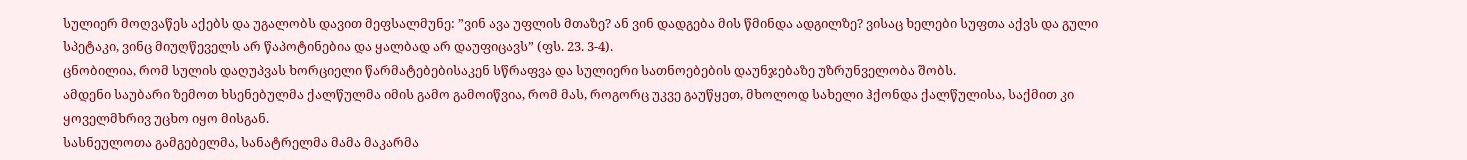სულიერ მოღვაწეს აქებს და უგალობს დავით მეფსალმუნე: ”ვინ ავა უფლის მთაზე? ან ვინ დადგება მის წმინდა ადგილზე? ვისაც ხელები სუფთა აქვს და გული სპეტაკი, ვინც მიუღწეველს არ წაპოტინებია და ყალბად არ დაუფიცავს” (ფს. 23. 3-4).
ცნობილია, რომ სულის დაღუპვას ხორციელი წარმატებებისაკენ სწრაფვა და სულიერი სათნოებების დაუნჯებაზე უზრუნველობა შობს.
ამდენი საუბარი ზემოთ ხსენებულმა ქალწულმა იმის გამო გამოიწვია, რომ მას, როგორც უკვე გაუწყეთ, მხოლოდ სახელი ჰქონდა ქალწულისა, საქმით კი ყოველმხრივ უცხო იყო მისგან.
სასნეულოთა გამგებელმა, სანატრელმა მამა მაკარმა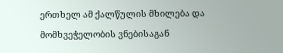ერთხელ ამ ქალწულის მხილება და მომხვეჭელობის ვნებისაგან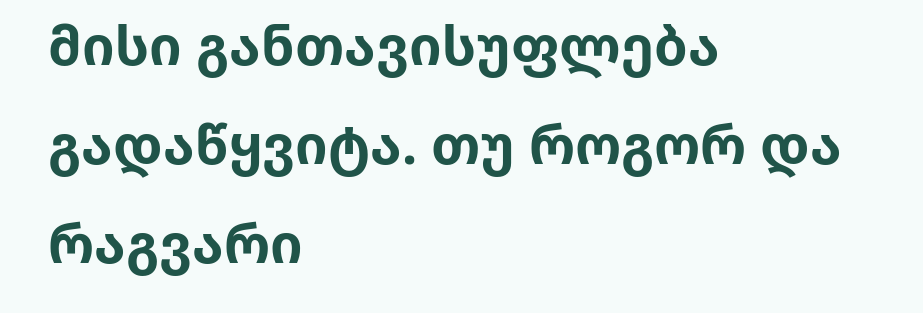მისი განთავისუფლება გადაწყვიტა. თუ როგორ და რაგვარი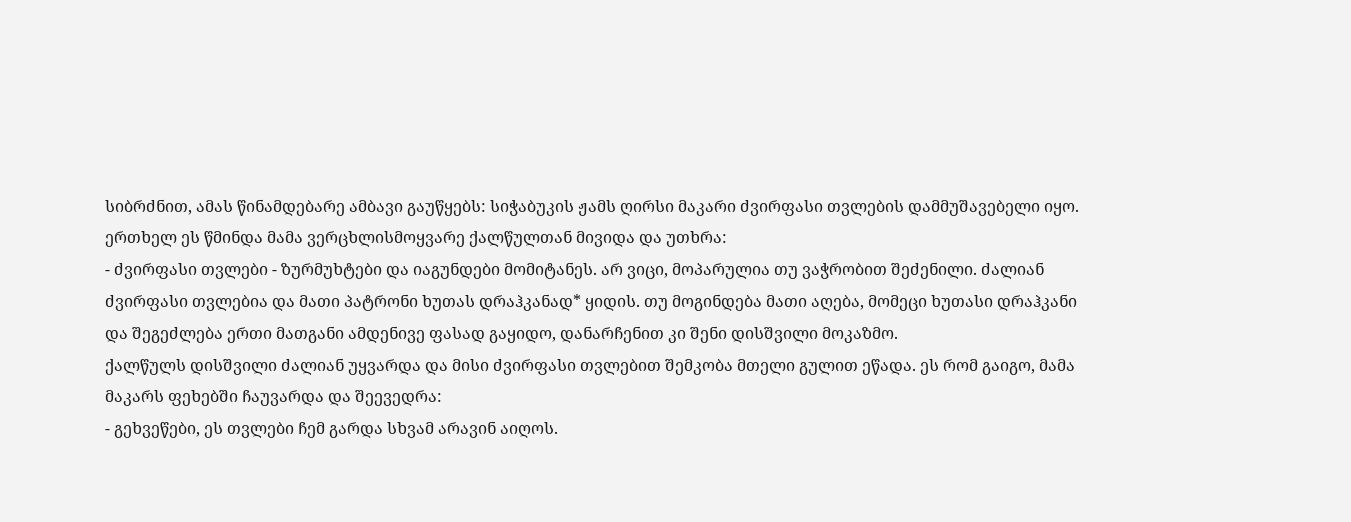სიბრძნით, ამას წინამდებარე ამბავი გაუწყებს: სიჭაბუკის ჟამს ღირსი მაკარი ძვირფასი თვლების დამმუშავებელი იყო. ერთხელ ეს წმინდა მამა ვერცხლისმოყვარე ქალწულთან მივიდა და უთხრა:
- ძვირფასი თვლები - ზურმუხტები და იაგუნდები მომიტანეს. არ ვიცი, მოპარულია თუ ვაჭრობით შეძენილი. ძალიან ძვირფასი თვლებია და მათი პატრონი ხუთას დრაჰკანად* ყიდის. თუ მოგინდება მათი აღება, მომეცი ხუთასი დრაჰკანი და შეგეძლება ერთი მათგანი ამდენივე ფასად გაყიდო, დანარჩენით კი შენი დისშვილი მოკაზმო.
ქალწულს დისშვილი ძალიან უყვარდა და მისი ძვირფასი თვლებით შემკობა მთელი გულით ეწადა. ეს რომ გაიგო, მამა მაკარს ფეხებში ჩაუვარდა და შეევედრა:
- გეხვეწები, ეს თვლები ჩემ გარდა სხვამ არავინ აიღოს.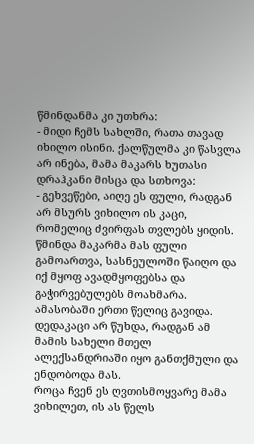წმინდანმა კი უთხრა:
- მიდი ჩემს სახლში, რათა თავად იხილო ისინი. ქალწულმა კი წასვლა არ ინება, მამა მაკარს ხუთასი დრაჰკანი მისცა და სთხოვა:
- გეხვეწები, აიღე ეს ფული, რადგან არ მსურს ვიხილო ის კაცი, რომელიც ძვირფას თვლებს ყიდის. წმინდა მაკარმა მას ფული გამოართვა, სასნეულოში წაიღო და იქ მყოფ ავადმყოფებსა და გაჭირვებულებს მოახმარა. ამასობაში ერთი წელიც გავიდა. დედაკაცი არ წუხდა, რადგან ამ მამის სახელი მთელ ალექსანდრიაში იყო განთქმული და ენდობოდა მას.
როცა ჩვენ ეს ღვთისმოყვარე მამა ვიხილეთ, ის ას წელს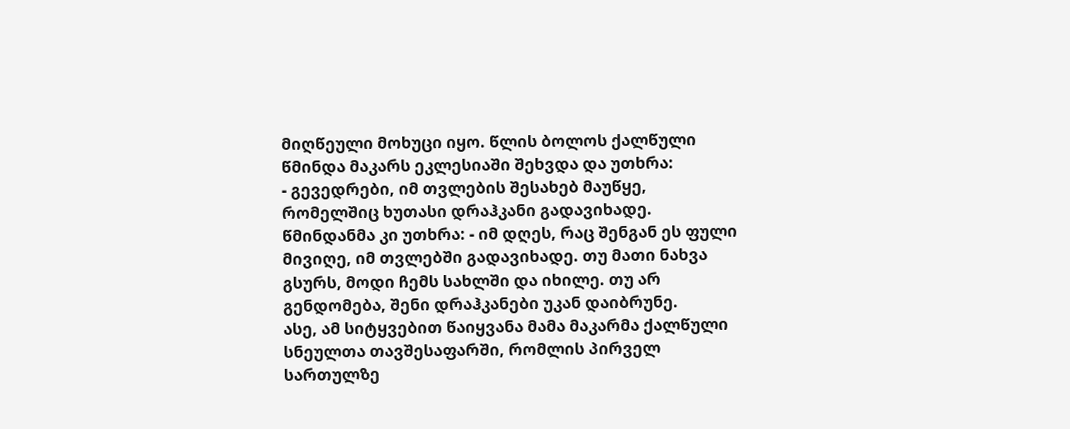მიღწეული მოხუცი იყო. წლის ბოლოს ქალწული წმინდა მაკარს ეკლესიაში შეხვდა და უთხრა:
- გევედრები, იმ თვლების შესახებ მაუწყე, რომელშიც ხუთასი დრაჰკანი გადავიხადე.
წმინდანმა კი უთხრა: - იმ დღეს, რაც შენგან ეს ფული მივიღე, იმ თვლებში გადავიხადე. თუ მათი ნახვა გსურს, მოდი ჩემს სახლში და იხილე. თუ არ გენდომება, შენი დრაჰკანები უკან დაიბრუნე.
ასე, ამ სიტყვებით წაიყვანა მამა მაკარმა ქალწული სნეულთა თავშესაფარში, რომლის პირველ სართულზე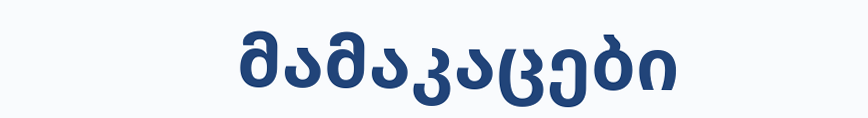მამაკაცები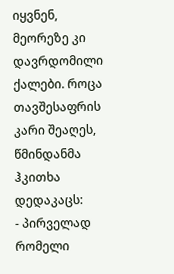იყვნენ, მეორეზე კი დავრდომილი ქალები. როცა თავშესაფრის კარი შეაღეს, წმინდანმა ჰკითხა დედაკაცს:
- პირველად რომელი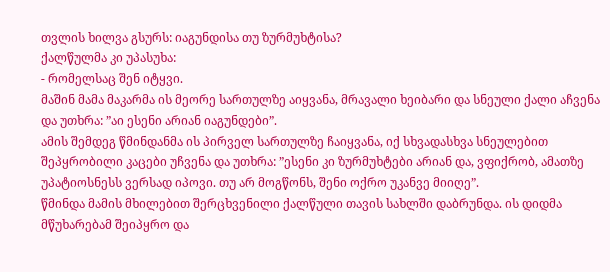თვლის ხილვა გსურს: იაგუნდისა თუ ზურმუხტისა?
ქალწულმა კი უპასუხა:
- რომელსაც შენ იტყვი.
მაშინ მამა მაკარმა ის მეორე სართულზე აიყვანა, მრავალი ხეიბარი და სნეული ქალი აჩვენა და უთხრა: ”აი ესენი არიან იაგუნდები”.
ამის შემდეგ წმინდანმა ის პირველ სართულზე ჩაიყვანა, იქ სხვადასხვა სნეულებით შეპყრობილი კაცები უჩვენა და უთხრა: ”ესენი კი ზურმუხტები არიან და, ვფიქრობ, ამათზე უპატიოსნესს ვერსად იპოვი. თუ არ მოგწონს, შენი ოქრო უკანვე მიიღე”.
წმინდა მამის მხილებით შერცხვენილი ქალწული თავის სახლში დაბრუნდა. ის დიდმა მწუხარებამ შეიპყრო და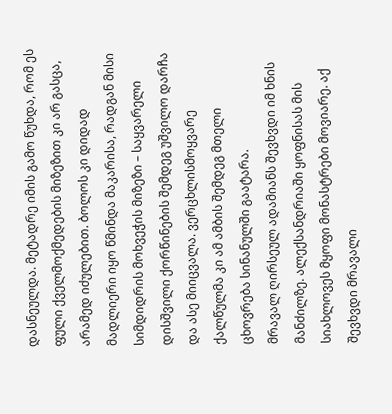დასნეულდა. მეტადრე იმის გამო წუხდა, რომ ეს ფული ქველმოქმედების მიზეზით კი არ გასცა, არამედ იძულებით. ბოლოს კი დიდად მადლიერი იყო წმინდა მაკარისა, რადგან მისი სიმდიდრის მოხვეჭის მიზეზი – საყვარელი დისშვილი ქორწინების შემდეგ უშვილო დარჩა და ასე მიიცვალა. ვერცხლისმოყვარე ქალწულმა კი ამ ამბის შემდეგ მთელი ცხოვრება სინანულში გაატარა.
მრავალ ღირსეულ ადამიანს შევხვდი იმ ხნის მანძილზე. ალექსანდრიაში ყოფნისას მის სიახლოვეს მყოფი მონასტრები მოვიარე. აქ შევხვდი მრავალი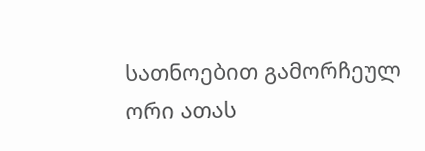სათნოებით გამორჩეულ ორი ათას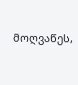მოღვაწეს,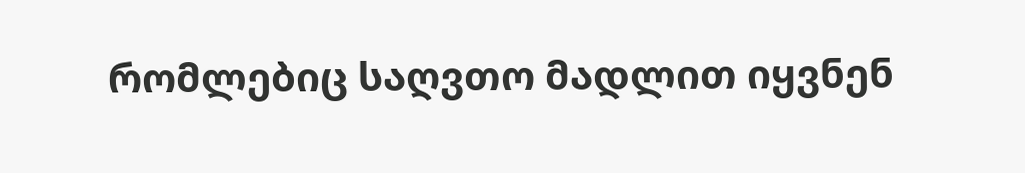რომლებიც საღვთო მადლით იყვნენ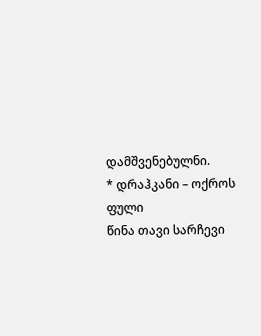დამშვენებულნი.
* დრაჰკანი – ოქროს ფული
წინა თავი სარჩევი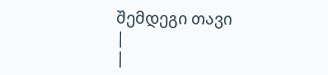შემდეგი თავი
|
|